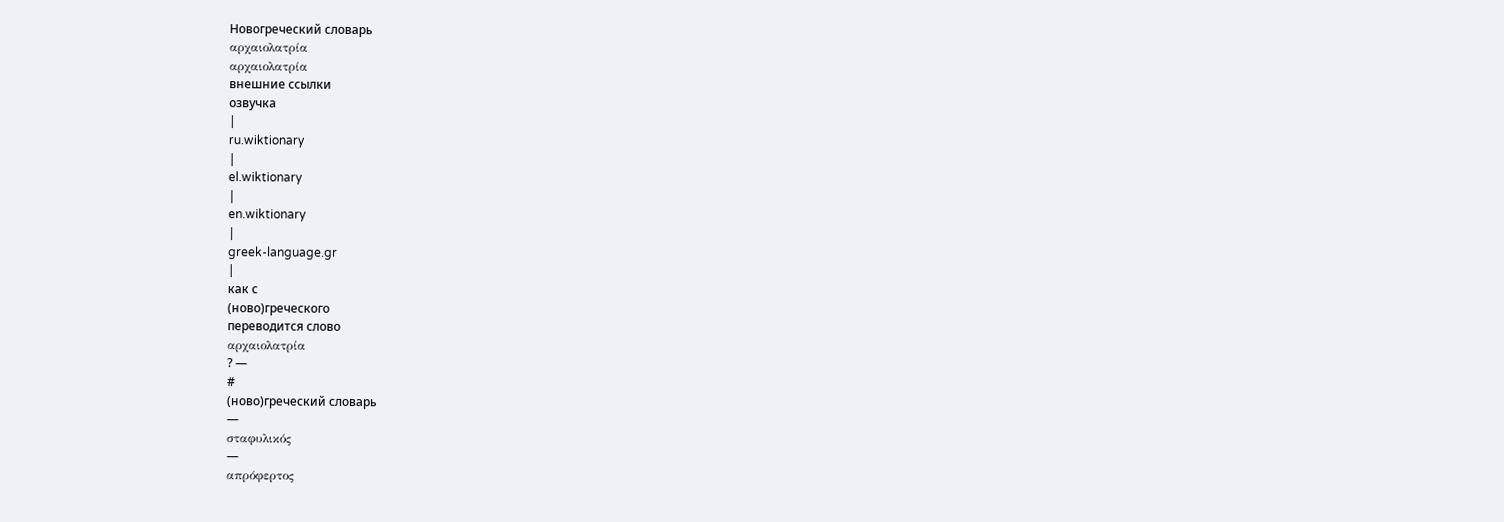Новогреческий словарь
αρχαιολατρία
αρχαιολατρία
внешние ссылки
озвучка
|
ru.wiktionary
|
el.wiktionary
|
en.wiktionary
|
greek-language.gr
|
как с
(ново)греческого
переводится слово
αρχαιολατρία
? —
#
(ново)греческий словарь
—
σταφυλικός
—
απρόφερτος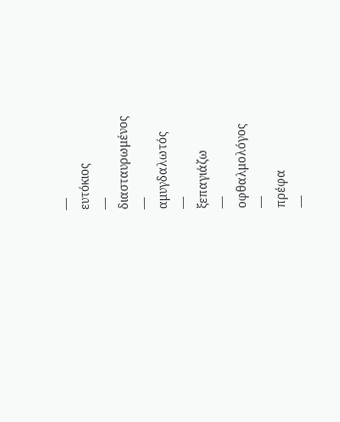—
ευτόκιος
—
διασταυρωμένος
—
αμυγδαλωτός
—
ξεπαγιάζω
—
οφθαλμολόγος
—
πρέφα
—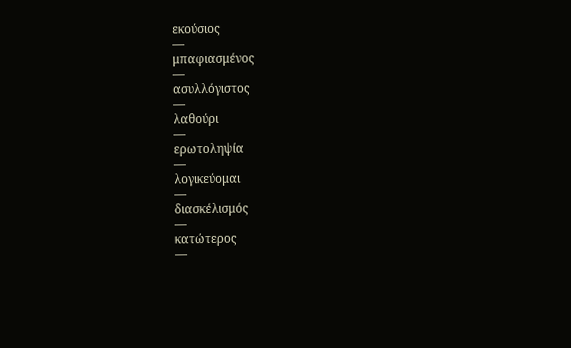εκούσιος
—
μπαφιασμένος
—
ασυλλόγιστος
—
λαθούρι
—
ερωτοληψία
—
λογικεύομαι
—
διασκέλισμός
—
κατώτερος
—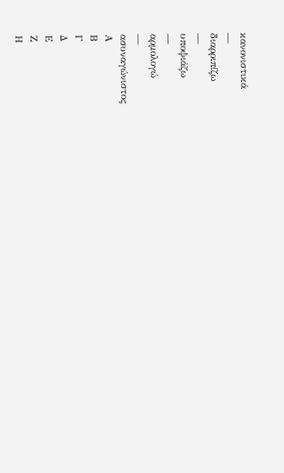κανονιστικά
—
διαρριπίζω
—
υποψιάζω
—
αρμολογώ
—
ασυναγώνιστος
Α
Β
Γ
Δ
Ε
Ζ
Η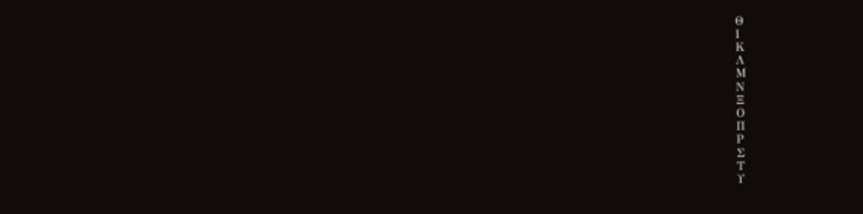Θ
Ι
Κ
Λ
Μ
Ν
Ξ
Ο
Π
Ρ
Σ
Τ
Υ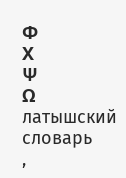Φ
Χ
Ψ
Ω
латышский словарь
,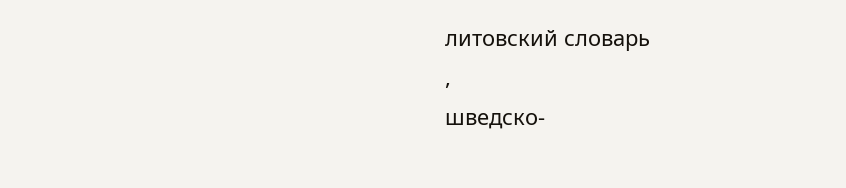литовский словарь
,
шведско-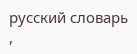русский словарь
,